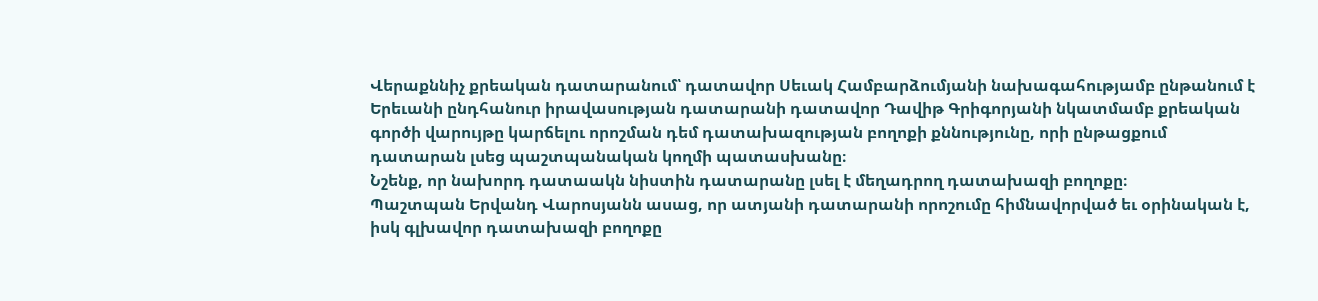Վերաքննիչ քրեական դատարանում՝ դատավոր Սեւակ Համբարձումյանի նախագահությամբ ընթանում է Երեւանի ընդհանուր իրավասության դատարանի դատավոր Դավիթ Գրիգորյանի նկատմամբ քրեական գործի վարույթը կարճելու որոշման դեմ դատախազության բողոքի քննությունը, որի ընթացքում դատարան լսեց պաշտպանական կողմի պատասխանը։
Նշենք, որ նախորդ դատաակն նիստին դատարանը լսել է մեղադրող դատախազի բողոքը։
Պաշտպան Երվանդ Վարոսյանն ասաց, որ ատյանի դատարանի որոշումը հիմնավորված եւ օրինական է, իսկ գլխավոր դատախազի բողոքը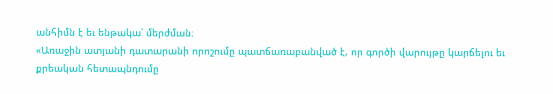անհիմն է եւ ենթակա՝ մերժման։
«Առաջին ատյանի դատարանի որոշումը պատճառաբանված է, որ գործի վարույթը կարճելու եւ քրեական հետապնդումը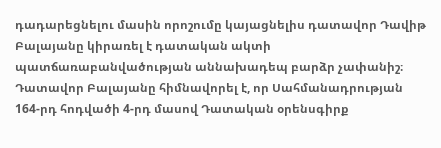դադարեցնելու մասին որոշումը կայացնելիս դատավոր Դավիթ Բալայանը կիրառել է դատական ակտի պատճառաբանվածության աննախադեպ բարձր չափանիշ։ Դատավոր Բալայանը հիմնավորել է, որ Սահմանադրության 164-րդ հոդվածի 4-րդ մասով Դատական օրենսգիրք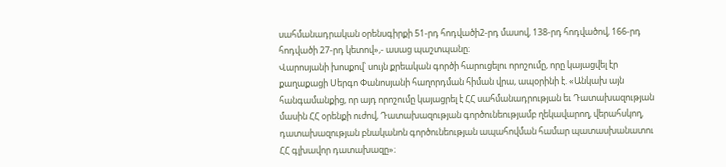սահմանադրական օրենսգիրքի 51-րդ հոդվածի2-րդ մասով, 138-րդ հոդվածով, 166-րդ հոդվածի 27-րդ կետով»,- ասաց պաշտպանը։
Վարոսյանի խոսքով՝ սույն քրեական գործի հարուցելու որոշումը, որը կայացվել էր քաղաքացի Սերգո Փանոսյանի հաղորդման հիման վրա, ապօրինի է. «Անկախ այն հանգամանքից, որ այդ որոշումը կայացրել է ՀՀ սահմանադրության եւ Դատախազության մասին ՀՀ օրենքի ուժով, Դատախազության գործունեությամբ ղեկավարող, վերահսկող, դատախազության բնականոն գործունեության ապահովման համար պատասխանատու ՀՀ գլխավոր դատախազը»։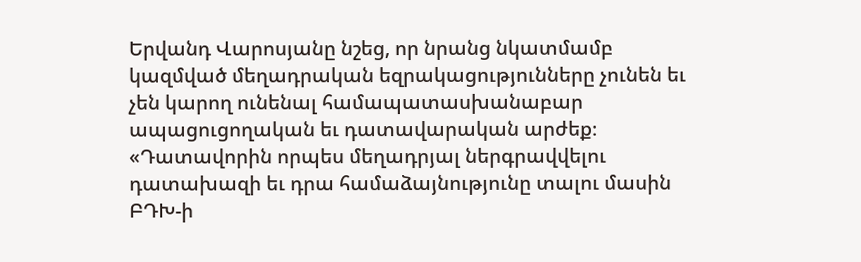Երվանդ Վարոսյանը նշեց, որ նրանց նկատմամբ կազմված մեղադրական եզրակացությունները չունեն եւ չեն կարող ունենալ համապատասխանաբար ապացուցողական եւ դատավարական արժեք։
«Դատավորին որպես մեղադրյալ ներգրավվելու դատախազի եւ դրա համաձայնությունը տալու մասին ԲԴԽ-ի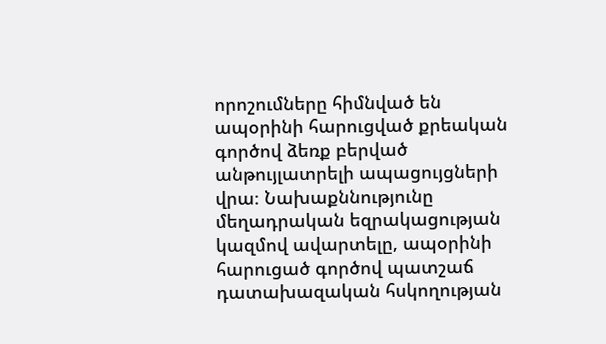որոշումները հիմնված են ապօրինի հարուցված քրեական գործով ձեռք բերված անթույլատրելի ապացույցների վրա։ Նախաքննությունը մեղադրական եզրակացության կազմով ավարտելը, ապօրինի հարուցած գործով պատշաճ դատախազական հսկողության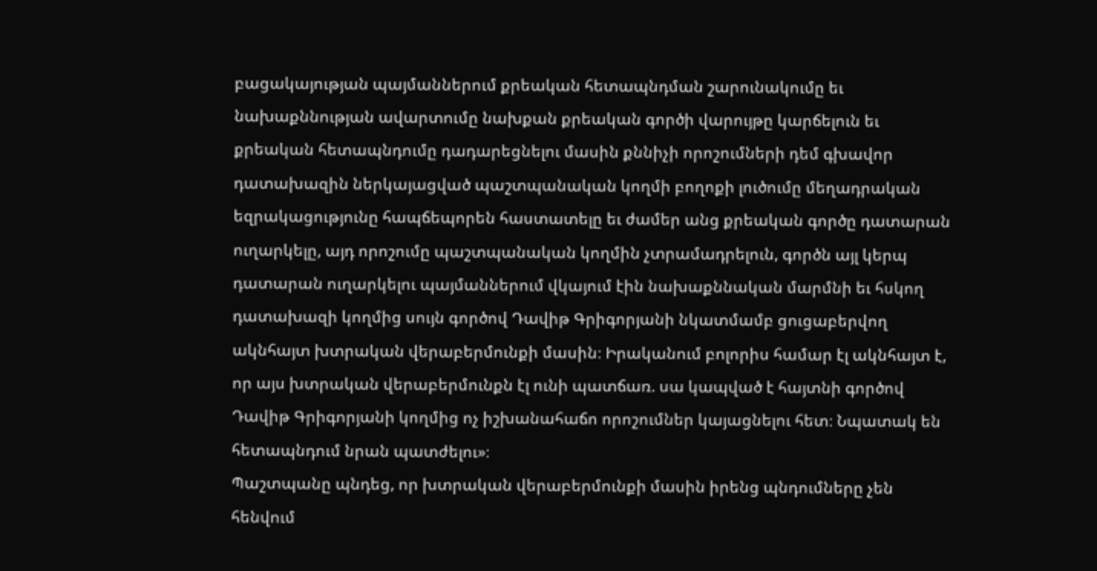բացակայության պայմաններում քրեական հետապնդման շարունակումը եւ նախաքննության ավարտումը նախքան քրեական գործի վարույթը կարճելուն եւ քրեական հետապնդումը դադարեցնելու մասին քննիչի որոշումների դեմ գխավոր դատախազին ներկայացված պաշտպանական կողմի բողոքի լուծումը մեղադրական եզրակացությունը հապճեպորեն հաստատելը եւ ժամեր անց քրեական գործը դատարան ուղարկելը, այդ որոշումը պաշտպանական կողմին չտրամադրելուն, գործն այլ կերպ դատարան ուղարկելու պայմաններում վկայում էին նախաքննական մարմնի եւ հսկող դատախազի կողմից սույն գործով Դավիթ Գրիգորյանի նկատմամբ ցուցաբերվող ակնհայտ խտրական վերաբերմունքի մասին։ Իրականում բոլորիս համար էլ ակնհայտ է, որ այս խտրական վերաբերմունքն էլ ունի պատճառ. սա կապված է հայտնի գործով Դավիթ Գրիգորյանի կողմից ոչ իշխանահաճո որոշումներ կայացնելու հետ։ Նպատակ են հետապնդում նրան պատժելու»։
Պաշտպանը պնդեց, որ խտրական վերաբերմունքի մասին իրենց պնդումները չեն հենվում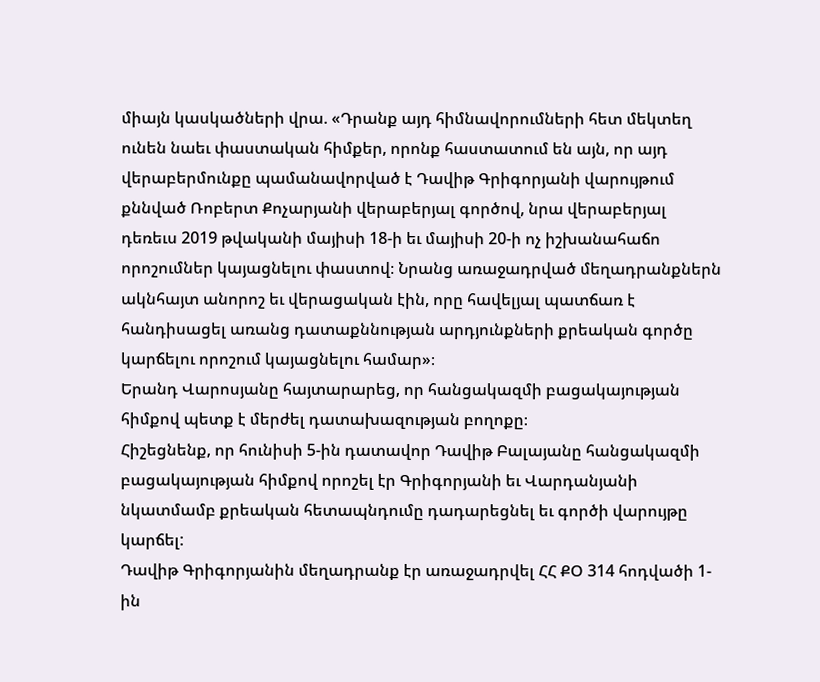միայն կասկածների վրա. «Դրանք այդ հիմնավորումների հետ մեկտեղ ունեն նաեւ փաստական հիմքեր, որոնք հաստատում են այն, որ այդ վերաբերմունքը պամանավորված է Դավիթ Գրիգորյանի վարույթում քննված Ռոբերտ Քոչարյանի վերաբերյալ գործով, նրա վերաբերյալ դեռեւս 2019 թվականի մայիսի 18-ի եւ մայիսի 20-ի ոչ իշխանահաճո որոշումներ կայացնելու փաստով։ Նրանց առաջադրված մեղադրանքներն ակնհայտ անորոշ եւ վերացական էին, որը հավելյալ պատճառ է հանդիսացել առանց դատաքննության արդյունքների քրեական գործը կարճելու որոշում կայացնելու համար»։
Երանդ Վարոսյանը հայտարարեց, որ հանցակազմի բացակայության հիմքով պետք է մերժել դատախազության բողոքը։
Հիշեցնենք, որ հունիսի 5-ին դատավոր Դավիթ Բալայանը հանցակազմի բացակայության հիմքով որոշել էր Գրիգորյանի եւ Վարդանյանի նկատմամբ քրեական հետապնդումը դադարեցնել եւ գործի վարույթը կարճել:
Դավիթ Գրիգորյանին մեղադրանք էր առաջադրվել ՀՀ ՔՕ 314 հոդվածի 1-ին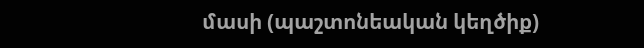մասի (պաշտոնեական կեղծիք)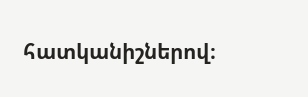հատկանիշներով։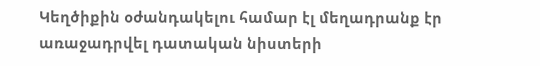Կեղծիքին օժանդակելու համար էլ մեղադրանք էր առաջադրվել դատական նիստերի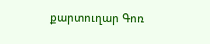քարտուղար Գոռ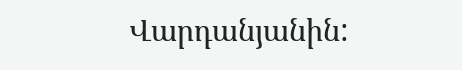Վարդանյանին: